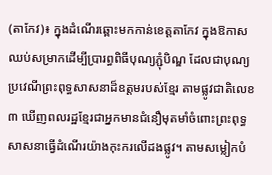(តាកែវ)៖ ក្នុងដំណើរឆ្ពោះមកកាន់ខេត្តតាកែវ ក្នុងឱកាសឈប់សម្រាកដើម្បីប្រារព្ធពិធីបុណ្យភ្ជុំបិណ្ឌ ដែលជាបុណ្យប្រវេណីព្រះពុទ្ធសាសនាដ៏ឧត្តមរបស់ខ្មែរ តាមផ្លូវជាតិលេខ៣ ឃើញពលរដ្ឋខ្មែរជាអ្នកមានជំនឿមុតមាំចំពោះព្រះពុទ្ធសាសនាធ្វើដំណើរយ៉ាងកុះករលើដងផ្លូវ។ តាមសម្លៀកបំ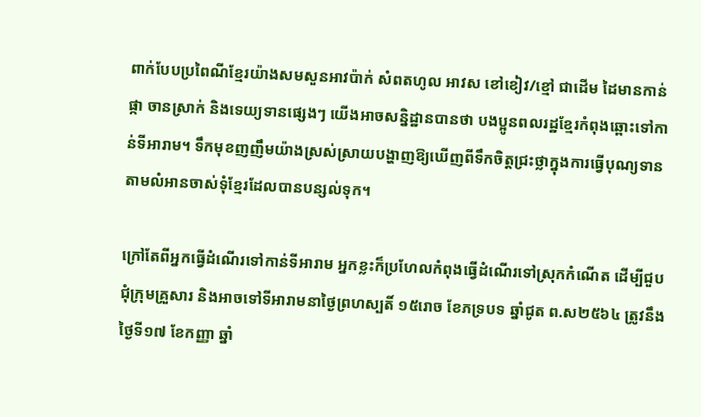ពាក់បែបប្រពៃណីខ្មែរយ៉ាងសមសួនអាវប៉ាក់ សំពតហូល អាវស ខៅខៀវ/ខ្មៅ ជាដើម ដៃមានកាន់ផ្កា ចានស្រាក់ និងទេយ្យទានផ្សេងៗ យើងអាចសន្និដ្ឋានបានថា បងប្អូនពលរដ្ឋខ្មែរកំពុងឆ្ពោះទៅកាន់ទីអារាម។ ទឹកមុខញញឹមយ៉ាងស្រស់ស្រាយបង្ហាញឱ្យឃើញពីទឹកចិត្តជ្រះថ្លាក្នុងការធ្វើបុណ្យទានតាមលំអានចាស់ទុំខ្មែរដែលបានបន្សល់ទុក។

ក្រៅតែពីអ្នកធ្វើដំណើរទៅកាន់ទីអារាម អ្នកខ្លះក៏ប្រហែលកំពុងធ្វើដំណើរទៅស្រុកកំណើត ដើម្បីជួបជុំក្រុមគ្រួសារ និងអាចទៅទីអារាមនាថ្ងៃព្រហស្បតិ៍ ១៥រោច ខែភទ្របទ ឆ្នាំជូត ព.ស២៥៦៤ ត្រូវនឹងថ្ងៃទី១៧ ខែកញ្ញា ឆ្នាំ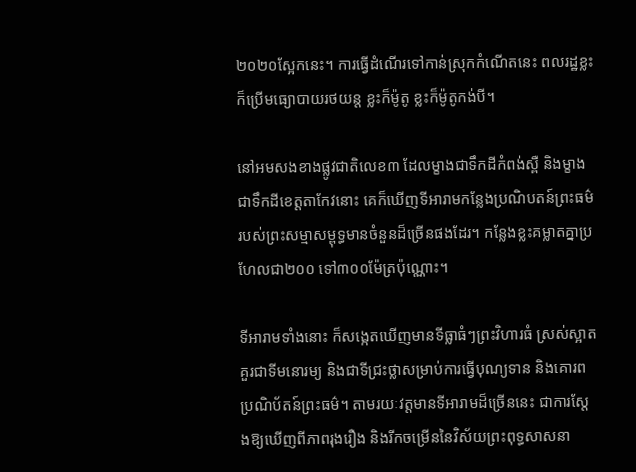២០២០ស្អែកនេះ។ ការធ្វើដំណើរទៅកាន់ស្រុកកំណើតនេះ ពលរដ្ឋខ្លះក៏ប្រើមធ្យោបាយរថយន្ត ខ្លះក៏ម៉ូតូ ខ្លះក៏ម៉ូតូកង់បី។

នៅអមសងខាងផ្លូវជាតិលេខ៣ ដែលម្ខាងជាទឹកដីកំពង់ស្ពឺ និងម្ខាងជាទឹកដីខេត្តតាកែវនោះ គេក៏ឃើញទីអារាមកន្លែងប្រណិបតន៍ព្រះធម៌របស់ព្រះសម្មាសម្ពុទ្ធមានចំនួនដ៏ច្រើនផងដែរ។ កន្លែងខ្លះគម្លាតគ្នាប្រហែលជា២០០ ទៅ៣០០ម៉ែត្រប៉ុណ្ណោះ។

ទីអារាមទាំងនោះ ក៏សង្កេតឃើញមានទីធ្លាធំៗព្រះវិហារធំ ស្រស់ស្អាតគួរជាទីមនោរម្យ និងជាទីជ្រះថ្លាសម្រាប់ការធ្វើបុណ្យទាន និងគោរពប្រណិប័តន៍ព្រះធម៌។ តាមរយៈវត្តមានទីអារាមដ៏ច្រើននេះ ជាការស្តែងឱ្យឃើញពីភាពរុងរឿង និងរីកចម្រើននៃវិស័យព្រះពុទ្ធសាសនា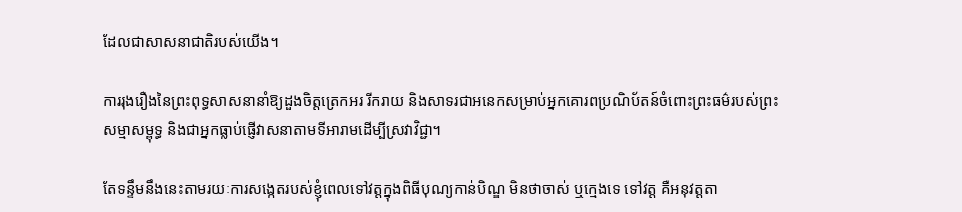ដែលជាសាសនាជាតិរបស់យើង។

ការរុងរឿងនៃព្រះពុទ្ធសាសនានាំឱ្យដួងចិត្តត្រេកអរ រីករាយ និងសាទរជាអនេកសម្រាប់អ្នកគោរពប្រណិប័តន៍ចំពោះព្រះធម៌របស់ព្រះសម្មាសម្ពុទ្ធ និងជាអ្នកធ្លាប់ផ្ញើវាសនាតាមទីអារាមដើម្បីស្រវាវិជ្ជា។

តែទន្ទឹមនឹងនេះតាមរយៈការសង្កេតរបស់ខ្ញុំពេលទៅវត្តក្នុងពិធីបុណ្យកាន់បិណ្ឌ មិនថាចាស់ ឬក្មេងទេ ទៅវត្ត គឺអនុវត្តតា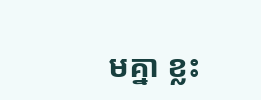មគ្នា ខ្លះ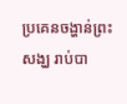ប្រគេនចង្ហាន់ព្រះសង្ឃ រាប់បា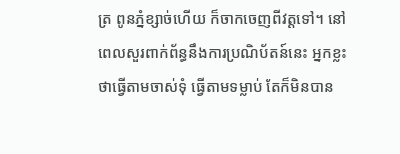ត្រ ពូនភ្នំខ្សាច់ហើយ ក៏ចាកចេញពីវត្តទៅ។ នៅពេលសួរពាក់ព័ន្ធនឹងការប្រណិប័តន៍នេះ អ្នកខ្លះថាធ្វើតាមចាស់ទុំ ធ្វើតាមទម្លាប់ តែក៏មិនបាន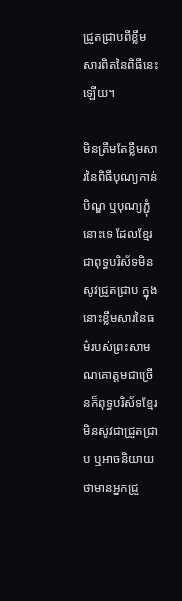ជ្រួតជ្រាបពីខ្លឹមសារពិតនៃពិធីនេះឡើយ។

មិនត្រឹមតែខ្លឹមសារនៃពិធីបុណ្យកាន់បិណ្ឌ ឬបុណ្យភ្ជុំនោះទេ ដែលខ្មែរជាពុទ្ធបរិស័ទមិនសូវជ្រួតជ្រាប ក្នុងនោះខ្លឹមសារនៃធម៌របស់ព្រះសាមណគោត្តមជាច្រើនក៏ពុទ្ធបរិស័ទខ្មែរមិនសូវជាជ្រួតជ្រាប ឬអាចនិយាយថាមានអ្នកជ្រួ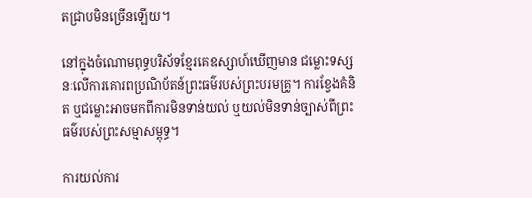តជ្រាបមិនច្រើនឡើយ។

នៅក្នុងចំណោមពុទ្ធបរិស័ទខ្មែរគេឧស្សាហ៍ឃើញមាន ជម្លោះទស្សនៈលើការគោរពប្រណិប័តន៍ព្រះធម៌របស់ព្រះបរមគ្រូ។ ការខ្វែងគំនិត ឬជម្លោះអាចមកពីការមិនទាន់យល់ ឬយល់មិនទាន់ច្បាស់ពីព្រះធម៌របស់ព្រះសម្មាសម្ពុទ្ធ។

ការយល់ការ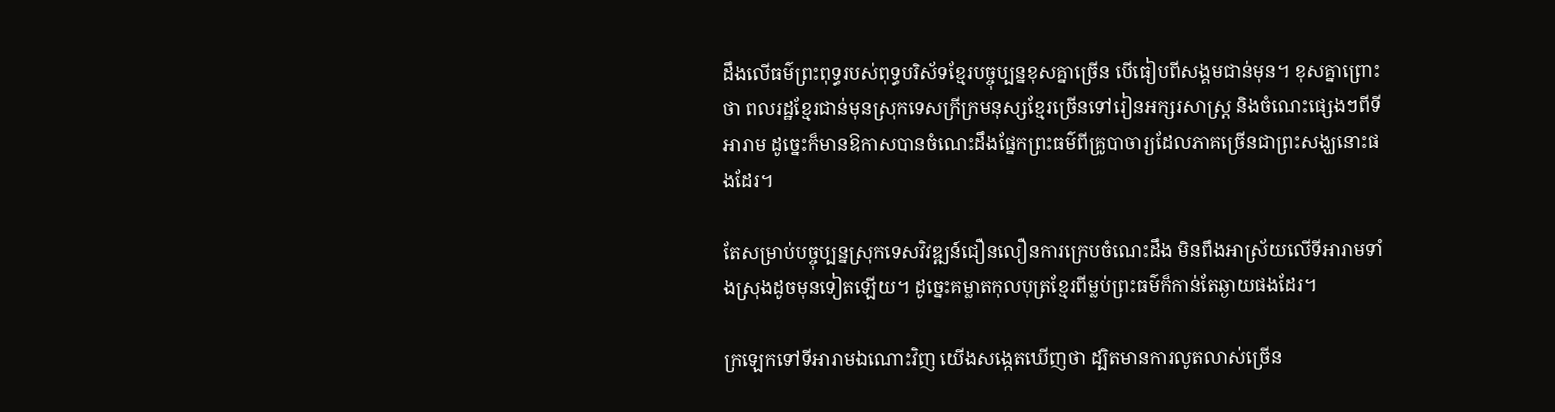ដឹងលើធម៌ព្រះពុទ្ធរបស់ពុទ្ធបរិស័ទខ្មែរបច្ចុប្បន្នខុសគ្នាច្រើន បើធៀបពីសង្គមជាន់មុន។ ខុសគ្នាព្រោះថា ពលរដ្ឋខ្មែរជាន់មុនស្រុកទេសក្រីក្រមនុស្សខ្មែរច្រើនទៅរៀនអក្សរសាស្ត្រ និងចំណេះផ្សេងៗពីទីអារាម ដូច្នេះក៏មានឱកាសបានចំណេះដឹងផ្នែកព្រះធម៌ពីគ្រូបាចារ្យដែលភាគច្រើនជាព្រះសង្ឃនោះផងដែរ។

តែសម្រាប់បច្ចុប្បន្នស្រុកទេសវិវឌ្ឍន៍ជឿនលឿនការក្រេបចំណេះដឹង មិនពឹងអាស្រ័យលើទីអារាមទាំងស្រុងដូចមុនទៀតឡើយ។ ដូច្នេះគម្លាតកុលបុត្រខ្មែរពីម្លប់ព្រះធម៌ក៏កាន់តែឆ្ងាយផងដែរ។

ក្រឡេកទៅទីអារាមឯណោះវិញ យើងសង្កេតឃើញថា ដ្បិតមានការលូតលាស់ច្រើន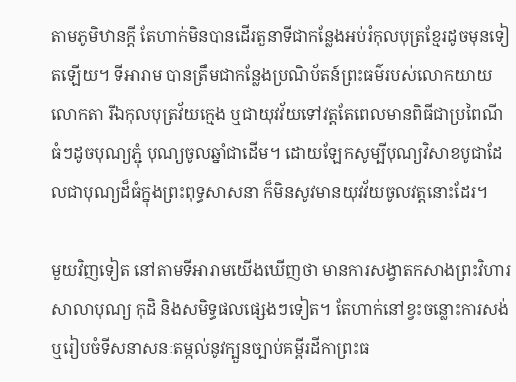តាមភូមិឋានក្តី តែហាក់មិនបានដើរតួនាទីជាកន្លែងអប់រំកុលបុត្រខ្មែរដូចមុនទៀតឡើយ។ ទីអារាម បានត្រឹមជាកន្លែងប្រណិប័តន៍ព្រះធម៌របស់លោកយាយលោកតា រីឯកុលបុត្រវ័យក្មេង ឬជាយុវវ័យទៅវត្តតែពេលមានពិធីជាប្រពៃណីធំៗដូចបុណ្យភ្ជុំ បុណ្យចូលឆ្នាំជាដើម។ ដោយឡែកសូម្បីបុណ្យវិសាខបូជាដែលជាបុណ្យដ៏ធំក្នុងព្រះពុទ្ធសាសនា ក៏មិនសូវមានយុវវ័យចូលវត្តនោះដែរ។

មួយវិញទៀត នៅតាមទីអារាមយើងឃើញថា មានការសង្វាតកសាងព្រះវិហារ សាលាបុណ្យ កុដិ និងសមិទ្ធផលផ្សេងៗទៀត។ តែហាក់នៅខ្វះចន្លោះការសង់ ឬរៀបចំទីសនាសនៈតម្កល់នូវក្បួនច្បាប់គម្ពីរដីកាព្រះធ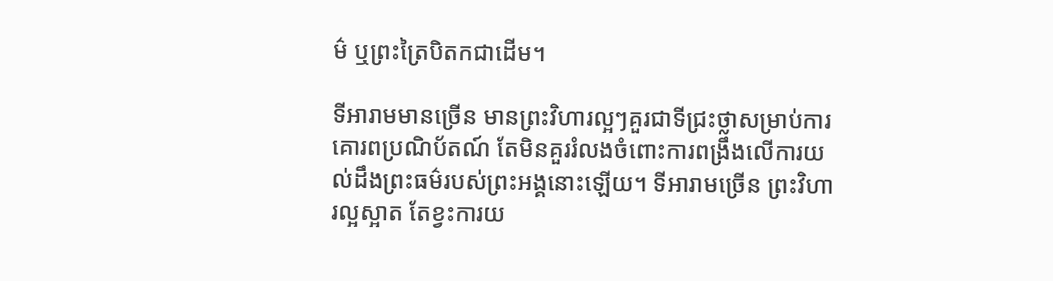ម៌ ឬព្រះត្រៃបិតកជាដើម។

ទីអារាមមានច្រើន មានព្រះវិហារល្អៗគួរជាទីជ្រះថ្លាសម្រាប់ការគោរពប្រណិប័តណ៍ តែមិនគួររំលងចំពោះការពង្រឹងលើការយល់ដឹងព្រះធម៌របស់ព្រះអង្គនោះឡើយ។ ទីអារាមច្រើន ព្រះវិហារល្អស្អាត តែខ្វះការយ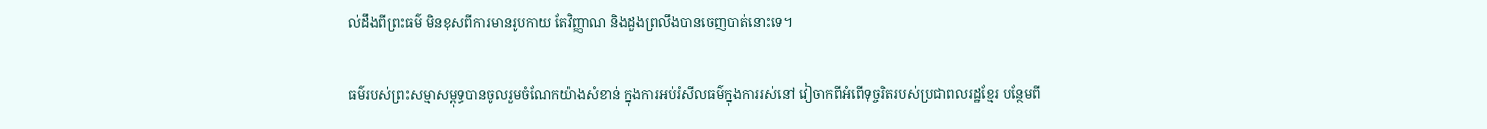ល់ដឹងពីព្រះធម៌ មិនខុសពីការមានរូបកាយ តែវិញ្ញាណ និងដួងព្រលឹងបានចេញបាត់នោះទេ។

ធម៌របស់ព្រះសម្មាសម្ពុទ្ធបានចូលរួមចំណែកយ៉ាងសំខាន់ ក្នុងការអប់រំសីលធម៌ក្នុងការរស់នៅ វៀចាកពីអំពើទុច្ចរិតរបស់ប្រជាពលរដ្ឋខ្មែរ បន្ថែមពី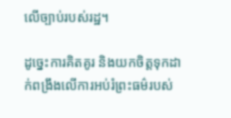លើច្បាប់របស់រដ្ឋ។

ដូច្នេះការគិតគូរ និងយកចិត្តទុកដាក់ពង្រឹងលើការអប់រំព្រះធម៌របស់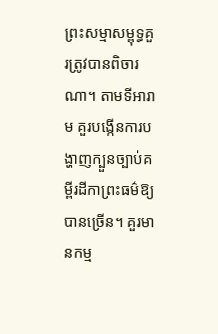ព្រះសម្មាសម្ពុទ្ធគួរត្រូវបានពិចារណា។ តាមទីអារាម គួរបង្កើនការបង្ហាញក្បួនច្បាប់គម្ពីរដីកាព្រះធម៌ឱ្យបានច្រើន។ គួរមានកម្ម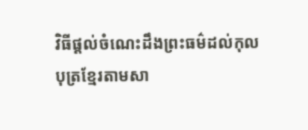វិធីផ្តល់ចំណេះដឹងព្រះធម៌ដល់កុលបុត្រខ្មែរតាមសា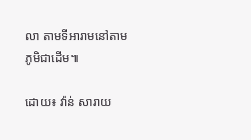លា តាមទីអារាមនៅតាមភូមិជាដើម៕

ដោយ៖ វ៉ាន់ សារាយ